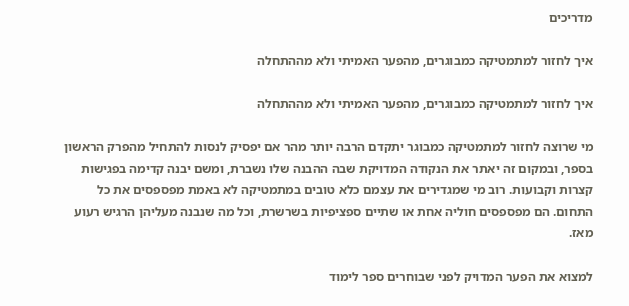מדריכים

איך לחזור למתמטיקה כמבוגרים, מהפער האמיתי ולא מההתחלה

איך לחזור למתמטיקה כמבוגרים, מהפער האמיתי ולא מההתחלה

מי שרוצה לחזור למתמטיקה כמבוגר יתקדם הרבה יותר מהר אם יפסיק לנסות להתחיל מהפרק הראשון בספר, ובמקום זה יאתר את הנקודה המדויקת שבה ההבנה שלו נשברת, ומשם יבנה קדימה בפגישות קצרות וקבועות. רוב מי שמגדירים את עצמם כלא טובים במתמטיקה לא באמת מפספסים את כל התחום. הם מפספסים חוליה אחת או שתיים ספציפיות בשרשרת, וכל מה שנבנה מעליהן הרגיש רעוע מאז.

למצוא את הפער המדויק לפני שבוחרים ספר לימוד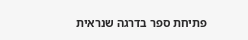פתיחת ספר בדרגה שנראית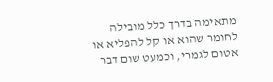מתאימה בדרך כלל מובילה לחומר שהוא או קל להפליא או אטום לגמרי, וכמעט שום דבר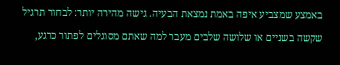באמצע שמצביע איפה באמת נמצאת הבעיה. גישה מהירה יותר: לבחור תרגיל שקשה בשניים או שלושה שלבים מעבר למה שאתם מסוגלים לפתור כרגע,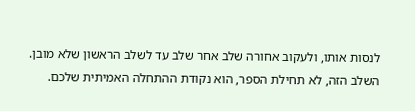לנסות אותו, ולעקוב אחורה שלב אחר שלב עד לשלב הראשון שלא מובן. השלב הזה, לא תחילת הספר, הוא נקודת ההתחלה האמיתית שלכם.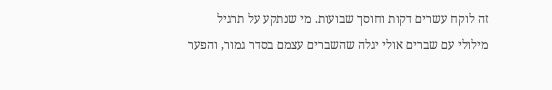זה לוקח עשרים דקות וחוסך שבועות. מי שנתקע על תרגיל מילולי עם שברים אולי יגלה שהשברים עצמם בסדר גמור, והפער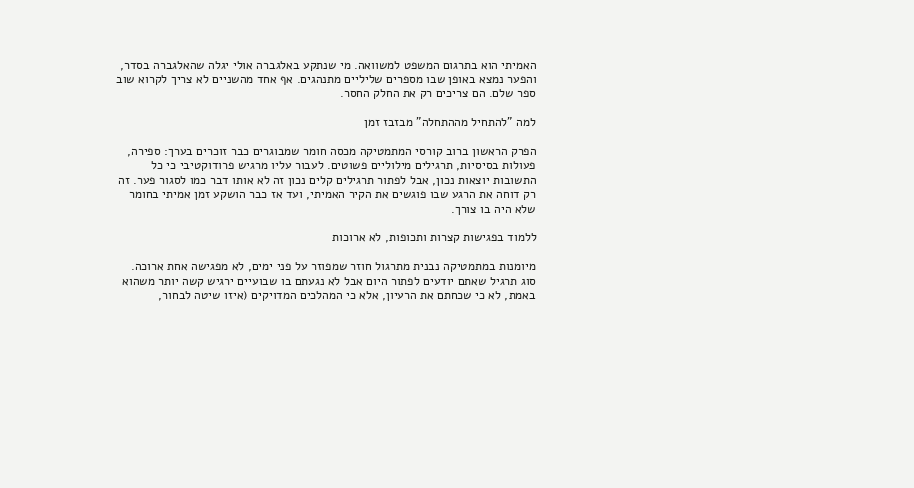האמיתי הוא בתרגום המשפט למשוואה. מי שנתקע באלגברה אולי יגלה שהאלגברה בסדר, והפער נמצא באופן שבו מספרים שליליים מתנהגים. אף אחד מהשניים לא צריך לקרוא שוב ספר שלם. הם צריכים רק את החלק החסר.

למה "להתחיל מההתחלה" מבזבז זמן

הפרק הראשון ברוב קורסי המתמטיקה מכסה חומר שמבוגרים כבר זוכרים בערך: ספירה, פעולות בסיסיות, תרגילים מילוליים פשוטים. לעבור עליו מרגיש פרודוקטיבי כי כל התשובות יוצאות נכון, אבל לפתור תרגילים קלים נכון זה לא אותו דבר כמו לסגור פער. זה רק דוחה את הרגע שבו פוגשים את הקיר האמיתי, ועד אז כבר הושקע זמן אמיתי בחומר שלא היה בו צורך.

ללמוד בפגישות קצרות ותכופות, לא ארוכות

מיומנות במתמטיקה נבנית מתרגול חוזר שמפוזר על פני ימים, לא מפגישה אחת ארוכה. סוג תרגיל שאתם יודעים לפתור היום אבל לא נגעתם בו שבועיים ירגיש קשה יותר משהוא באמת, לא כי שכחתם את הרעיון, אלא כי המהלכים המדויקים (איזו שיטה לבחור,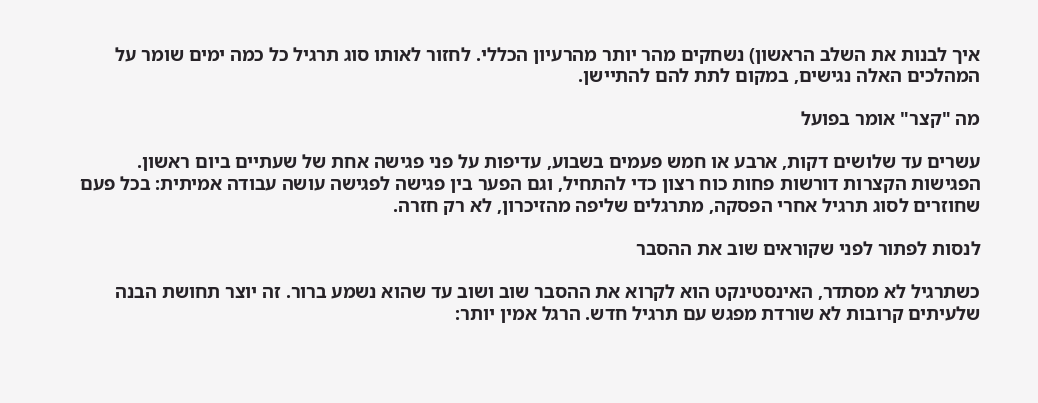איך לבנות את השלב הראשון) נשחקים מהר יותר מהרעיון הכללי. לחזור לאותו סוג תרגיל כל כמה ימים שומר על המהלכים האלה נגישים, במקום לתת להם להתיישן.

מה "קצר" אומר בפועל

עשרים עד שלושים דקות, ארבע או חמש פעמים בשבוע, עדיפות על פני פגישה אחת של שעתיים ביום ראשון. הפגישות הקצרות דורשות פחות כוח רצון כדי להתחיל, וגם הפער בין פגישה לפגישה עושה עבודה אמיתית: בכל פעם שחוזרים לסוג תרגיל אחרי הפסקה, מתרגלים שליפה מהזיכרון, לא רק חזרה.

לנסות לפתור לפני שקוראים שוב את ההסבר

כשתרגיל לא מסתדר, האינסטינקט הוא לקרוא את ההסבר שוב ושוב עד שהוא נשמע ברור. זה יוצר תחושת הבנה שלעיתים קרובות לא שורדת מפגש עם תרגיל חדש. הרגל אמין יותר: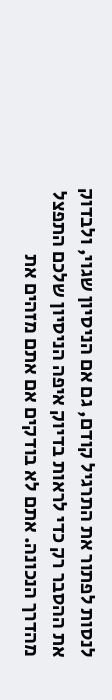לנסות לפתור את התרגיל קודם, גם אם הניסיון שגוי, ולבדוק את ההסבר רק כדי לראות בדיוק איפה הניסיון שלכם התפצל מהדרך הנכונה. אתם לא בודקים אם אתם מזהים את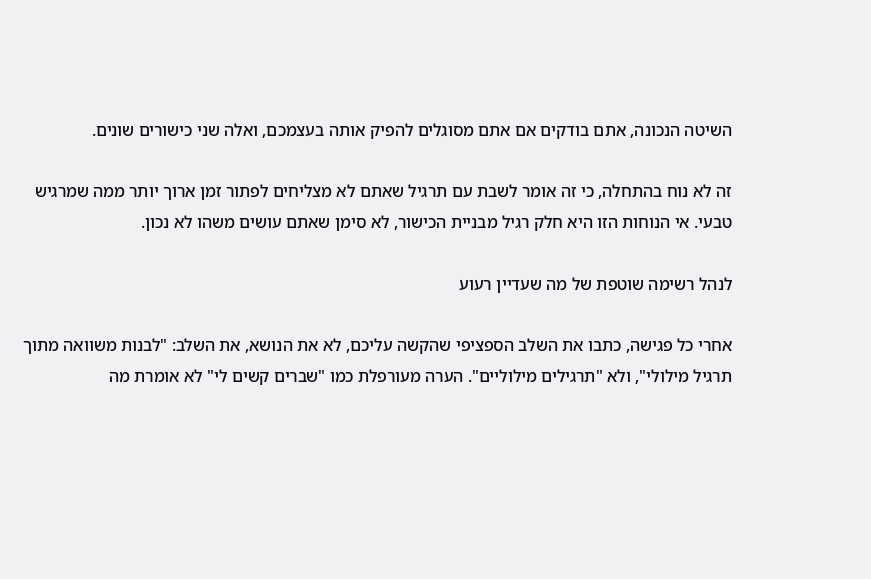השיטה הנכונה, אתם בודקים אם אתם מסוגלים להפיק אותה בעצמכם, ואלה שני כישורים שונים.

זה לא נוח בהתחלה, כי זה אומר לשבת עם תרגיל שאתם לא מצליחים לפתור זמן ארוך יותר ממה שמרגיש טבעי. אי הנוחות הזו היא חלק רגיל מבניית הכישור, לא סימן שאתם עושים משהו לא נכון.

לנהל רשימה שוטפת של מה שעדיין רעוע

אחרי כל פגישה, כתבו את השלב הספציפי שהקשה עליכם, לא את הנושא, את השלב: "לבנות משוואה מתוך תרגיל מילולי", ולא "תרגילים מילוליים". הערה מעורפלת כמו "שברים קשים לי" לא אומרת מה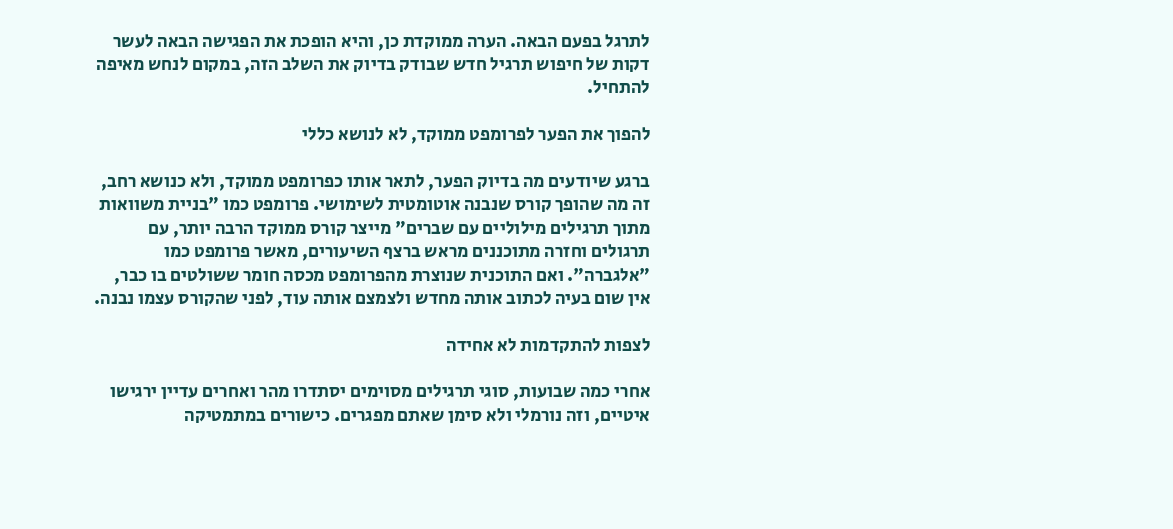לתרגל בפעם הבאה. הערה ממוקדת כן, והיא הופכת את הפגישה הבאה לעשר דקות של חיפוש תרגיל חדש שבודק בדיוק את השלב הזה, במקום לנחש מאיפה להתחיל.

להפוך את הפער לפרומפט ממוקד, לא לנושא כללי

ברגע שיודעים מה בדיוק הפער, לתאר אותו כפרומפט ממוקד, ולא כנושא רחב, זה מה שהופך קורס שנבנה אוטומטית לשימושי. פרומפט כמו "בניית משוואות מתוך תרגילים מילוליים עם שברים" מייצר קורס ממוקד הרבה יותר, עם תרגולים וחזרה מתוכננים מראש ברצף השיעורים, מאשר פרומפט כמו "אלגברה". ואם התוכנית שנוצרת מהפרומפט מכסה חומר ששולטים בו כבר, אין שום בעיה לכתוב אותה מחדש ולצמצם אותה עוד, לפני שהקורס עצמו נבנה.

לצפות להתקדמות לא אחידה

אחרי כמה שבועות, סוגי תרגילים מסוימים יסתדרו מהר ואחרים עדיין ירגישו איטיים, וזה נורמלי ולא סימן שאתם מפגרים. כישורים במתמטיקה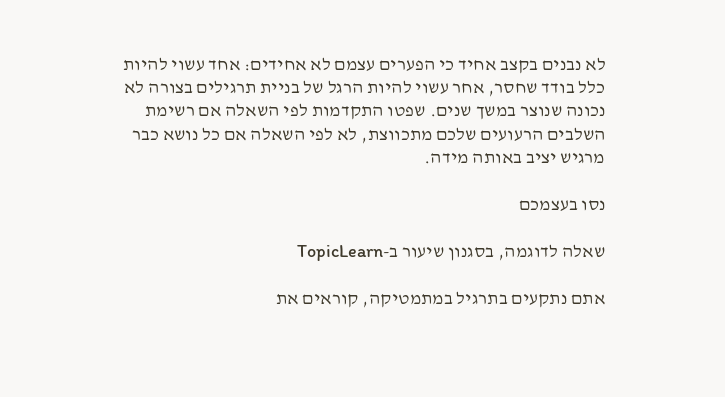לא נבנים בקצב אחיד כי הפערים עצמם לא אחידים: אחד עשוי להיות כלל בודד שחסר, אחר עשוי להיות הרגל של בניית תרגילים בצורה לא נכונה שנוצר במשך שנים. שפטו התקדמות לפי השאלה אם רשימת השלבים הרעועים שלכם מתכווצת, לא לפי השאלה אם כל נושא כבר מרגיש יציב באותה מידה.

נסו בעצמכם

שאלה לדוגמה, בסגנון שיעור ב-TopicLearn

אתם נתקעים בתרגיל במתמטיקה, קוראים את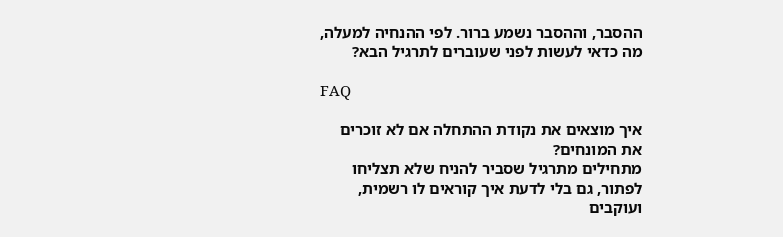ההסבר, וההסבר נשמע ברור. לפי ההנחיה למעלה, מה כדאי לעשות לפני שעוברים לתרגיל הבא?

FAQ

איך מוצאים את נקודת ההתחלה אם לא זוכרים את המונחים?
מתחילים מתרגיל שסביר להניח שלא תצליחו לפתור, גם בלי לדעת איך קוראים לו רשמית, ועוקבים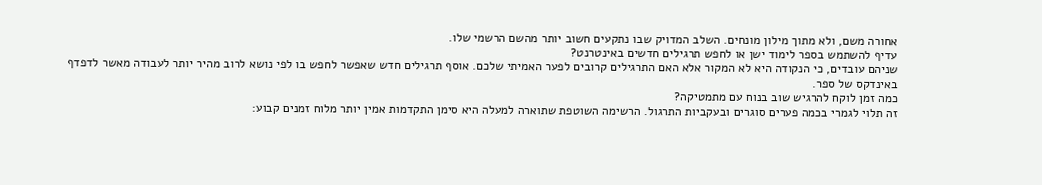אחורה משם, ולא מתוך מילון מונחים. השלב המדויק שבו נתקעים חשוב יותר מהשם הרשמי שלו.
עדיף להשתמש בספר לימוד ישן או לחפש תרגילים חדשים באינטרנט?
שניהם עובדים, כי הנקודה היא לא המקור אלא האם התרגילים קרובים לפער האמיתי שלכם. אוסף תרגילים חדש שאפשר לחפש בו לפי נושא לרוב מהיר יותר לעבודה מאשר לדפדף באינדקס של ספר.
כמה זמן לוקח להרגיש שוב בנוח עם מתמטיקה?
זה תלוי לגמרי בכמה פערים סוגרים ובעקביות התרגול. הרשימה השוטפת שתוארה למעלה היא סימן התקדמות אמין יותר מלוח זמנים קבוע: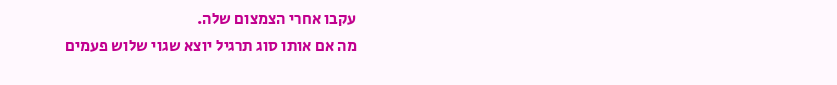עקבו אחרי הצמצום שלה.
מה אם אותו סוג תרגיל יוצא שגוי שלוש פעמים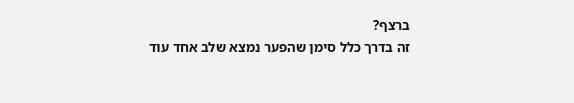ברצף?
זה בדרך כלל סימן שהפער נמצא שלב אחד עוד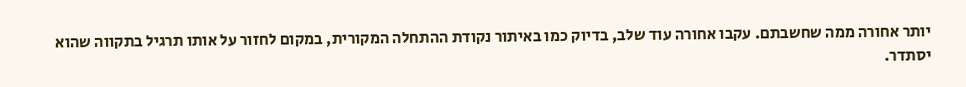יותר אחורה ממה שחשבתם. עקבו אחורה עוד שלב, בדיוק כמו באיתור נקודת ההתחלה המקורית, במקום לחזור על אותו תרגיל בתקווה שהוא יסתדר.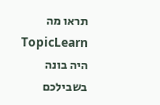תראו מה TopicLearn היה בונה בשבילכם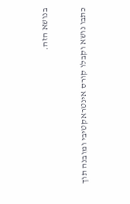בנושא הזה.

כתבו נושא וקבלו קורס אינטראקטיבי ומובנה תוך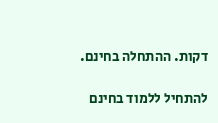דקות. ההתחלה בחינם.

להתחיל ללמוד בחינם